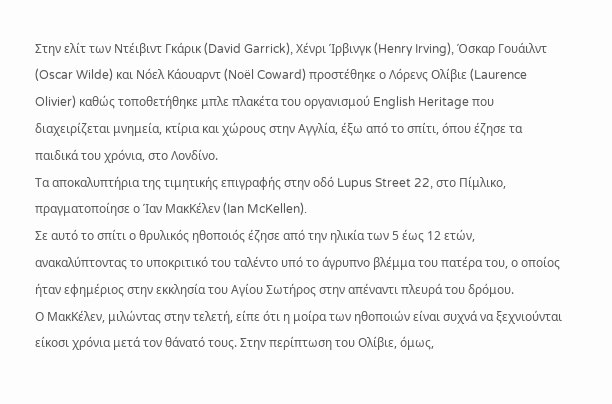Στην ελίτ των Ντέιβιντ Γκάρικ (David Garrick), Χένρι Ίρβινγκ (Henry Irving), Όσκαρ Γουάιλντ (Oscar Wilde) και Νόελ Κάουαρντ (Noël Coward) προστέθηκε ο Λόρενς Ολίβιε (Laurence Olivier) καθώς τοποθετήθηκε μπλε πλακέτα του οργανισμού English Heritage που διαχειρίζεται μνημεία, κτίρια και χώρους στην Αγγλία, έξω από το σπίτι, όπου έζησε τα παιδικά του χρόνια, στο Λονδίνο.
Τα αποκαλυπτήρια της τιμητικής επιγραφής στην οδό Lupus Street 22, στο Πίμλικο, πραγματοποίησε ο Ίαν ΜακΚέλεν (Ian McKellen).
Σε αυτό το σπίτι ο θρυλικός ηθοποιός έζησε από την ηλικία των 5 έως 12 ετών, ανακαλύπτοντας το υποκριτικό του ταλέντο υπό το άγρυπνο βλέμμα του πατέρα του, ο οποίος ήταν εφημέριος στην εκκλησία του Αγίου Σωτήρος στην απέναντι πλευρά του δρόμου.
Ο ΜακΚέλεν, μιλώντας στην τελετή, είπε ότι η μοίρα των ηθοποιών είναι συχνά να ξεχνιούνται είκοσι χρόνια μετά τον θάνατό τους. Στην περίπτωση του Ολίβιε, όμως,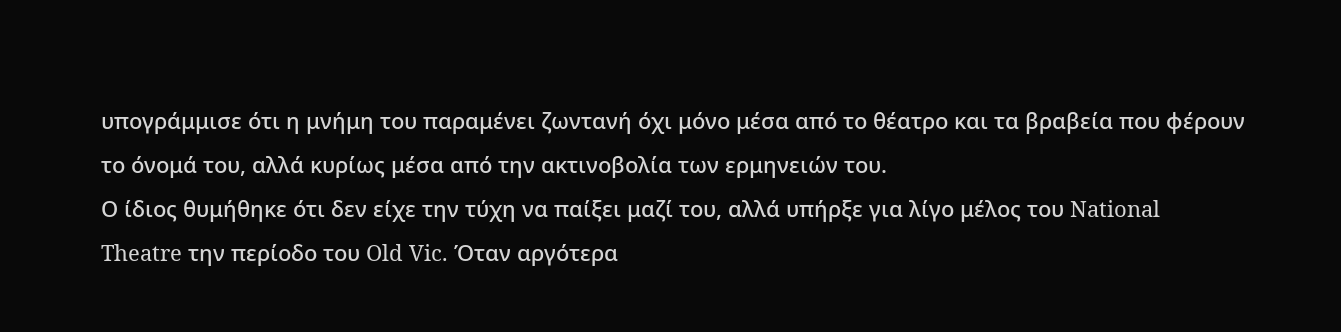υπογράμμισε ότι η μνήμη του παραμένει ζωντανή όχι μόνο μέσα από το θέατρο και τα βραβεία που φέρουν το όνομά του, αλλά κυρίως μέσα από την ακτινοβολία των ερμηνειών του.
Ο ίδιος θυμήθηκε ότι δεν είχε την τύχη να παίξει μαζί του, αλλά υπήρξε για λίγο μέλος του National Theatre την περίοδο του Old Vic. Όταν αργότερα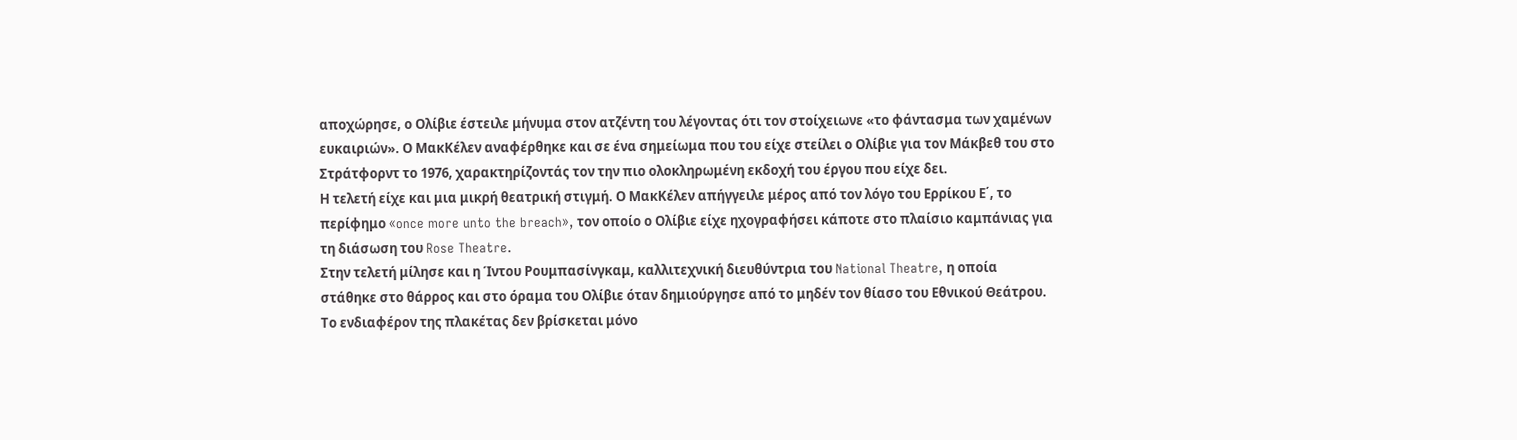αποχώρησε, ο Ολίβιε έστειλε μήνυμα στον ατζέντη του λέγοντας ότι τον στοίχειωνε «το φάντασμα των χαμένων ευκαιριών». Ο ΜακΚέλεν αναφέρθηκε και σε ένα σημείωμα που του είχε στείλει ο Ολίβιε για τον Μάκβεθ του στο Στράτφορντ το 1976, χαρακτηρίζοντάς τον την πιο ολοκληρωμένη εκδοχή του έργου που είχε δει.
Η τελετή είχε και μια μικρή θεατρική στιγμή. Ο ΜακΚέλεν απήγγειλε μέρος από τον λόγο του Ερρίκου Ε΄, το περίφημο «once more unto the breach», τον οποίο ο Ολίβιε είχε ηχογραφήσει κάποτε στο πλαίσιο καμπάνιας για τη διάσωση του Rose Theatre.
Στην τελετή μίλησε και η Ίντου Ρουμπασίνγκαμ, καλλιτεχνική διευθύντρια του National Theatre, η οποία στάθηκε στο θάρρος και στο όραμα του Ολίβιε όταν δημιούργησε από το μηδέν τον θίασο του Εθνικού Θεάτρου.
Το ενδιαφέρον της πλακέτας δεν βρίσκεται μόνο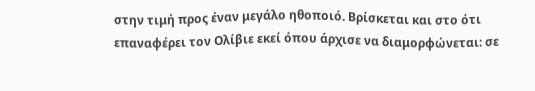στην τιμή προς έναν μεγάλο ηθοποιό. Βρίσκεται και στο ότι επαναφέρει τον Ολίβιε εκεί όπου άρχισε να διαμορφώνεται: σε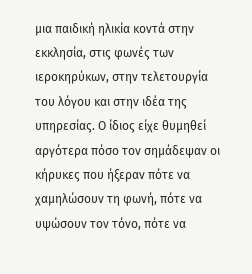μια παιδική ηλικία κοντά στην εκκλησία, στις φωνές των ιεροκηρύκων, στην τελετουργία του λόγου και στην ιδέα της υπηρεσίας. Ο ίδιος είχε θυμηθεί αργότερα πόσο τον σημάδεψαν οι κήρυκες που ήξεραν πότε να χαμηλώσουν τη φωνή, πότε να υψώσουν τον τόνο, πότε να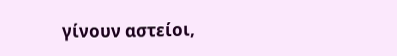γίνουν αστείοι,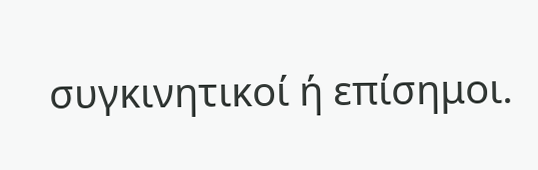συγκινητικοί ή επίσημοι.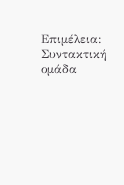Επιμέλεια: Συντακτική ομάδα